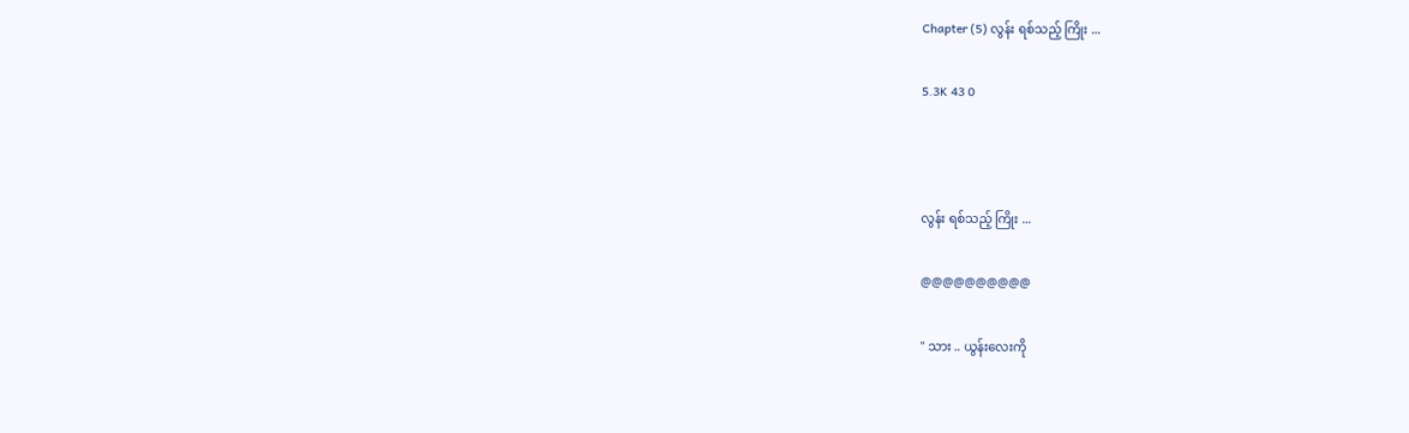Chapter (5) လွန်း ရစ်သည့် ကြိုး ...

5.3K 43 0



လွန်း ရစ်သည့် ကြိုး ...

@@@@@@@@@@

" သား .. ယွန်းလေးကို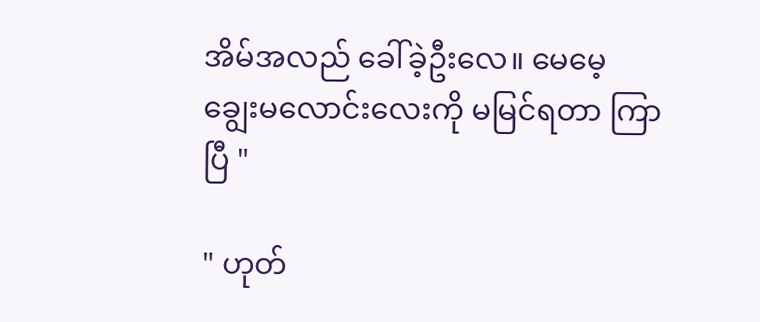အိမ်အလည် ခေါ်ခဲ့ဦးလေ။ မေမေ့ ချွေးမလောင်းလေးကို မမြင်ရတာ ကြာပြီ "

" ဟုတ်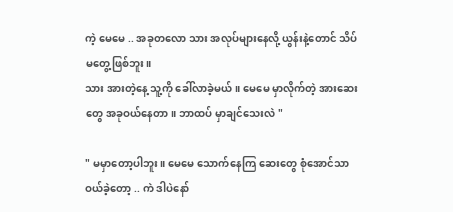ကဲ့ မေမေ .. အခုတလော သား အလုပ်များနေလို့ ယွန်းနဲ့တောင် သိပ်မတွေ့ဖြစ်ဘူး။
သား အားတဲ့နေ့ သူ့ကို ခေါ်လာခဲ့မယ်။ မေမေ မှာလိုက်တဲ့ အားဆေးတွေ အခုဝယ်နေတာ။ ဘာထပ် မှာချင်သေးလဲ "

" မမှာတော့ပါဘူး။ မေမေ သောက်နေကြ ဆေးတွေ စုံအောင်သာ ဝယ်ခဲ့တော့ .. ကဲ ဒါပဲနော်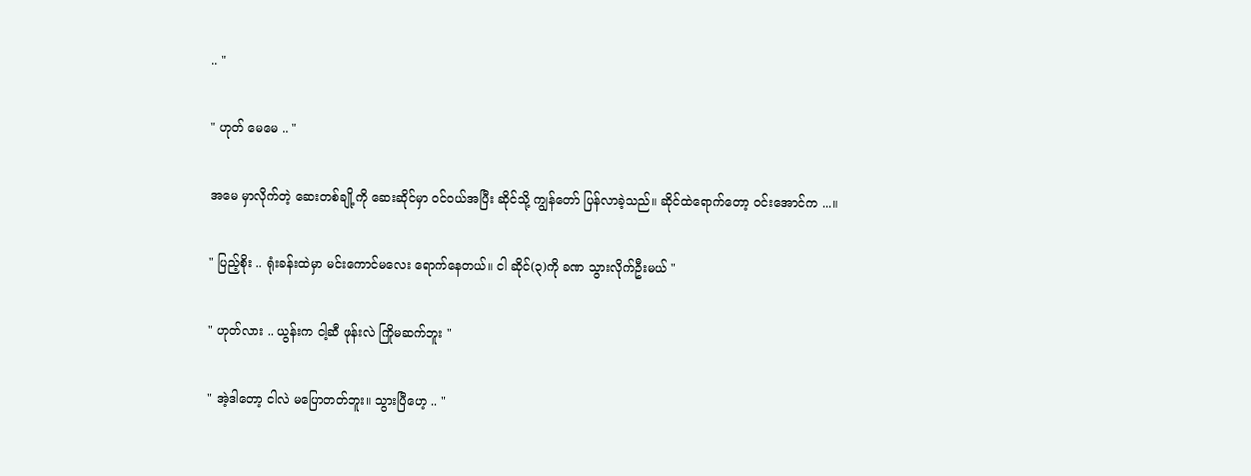.. "

" ဟုတ် မေမေ .. "

အမေ မှာလိုက်တဲ့ ဆေးတစ်ချို့ကို ဆေးဆိုင်မှာ ဝင်ဝယ်အပြီး ဆိုင်သို့ ကျွန်တော် ပြန်လာခဲ့သည်။ ဆိုင်ထဲရောက်တော့ ဝင်းအောင်က ...။

" ပြည့်စိုး .. ရုံးခန်းထဲမှာ မင်းကောင်မလေး ရောက်နေတယ်။ ငါ ဆိုင်(၃)ကို ခဏ သွားလိုက်ဦးမယ် "

" ဟုတ်လား .. ယွန်းက ငါ့ဆီ ဖုန်းလဲ ကြိုမဆက်ဘူး "

" အဲ့ဒါတော့ ငါလဲ မပြောတတ်ဘူး။ သွားပြီဟေ့ .. "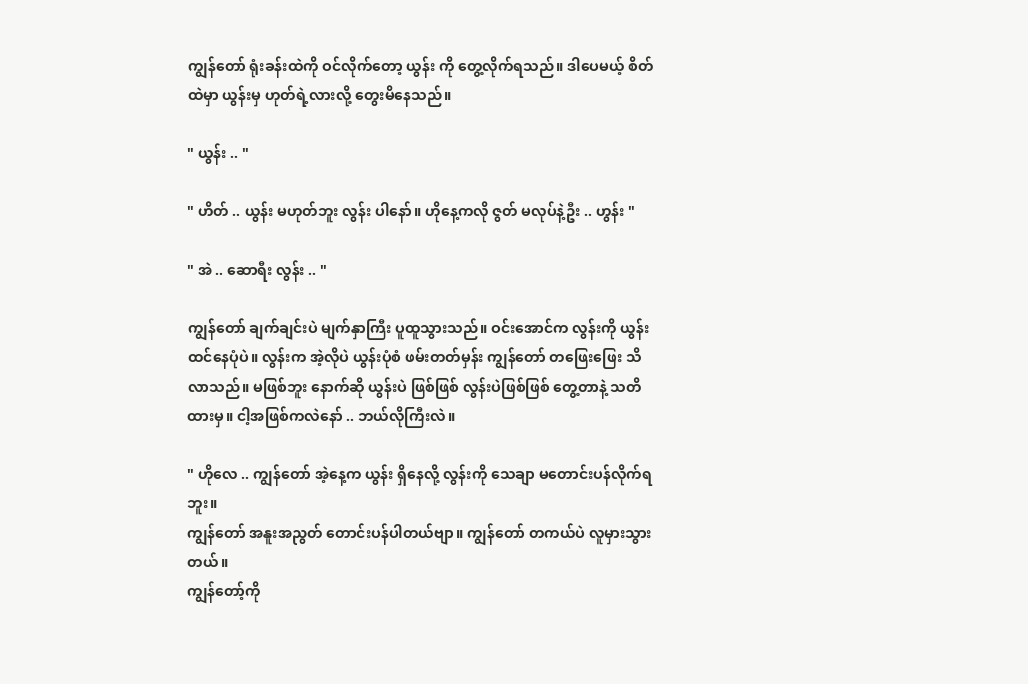ကျွန်တော် ရုံးခန်းထဲကို ဝင်လိုက်တော့ ယွန်း ကို တွေ့လိုက်ရသည်။ ဒါပေမယ့် စိတ်ထဲမှာ ယွန်းမှ ဟုတ်ရဲ့လားလို့ တွေးမိနေသည်။

" ယွန်း .. "

" ဟိတ် .. ယွန်း မဟုတ်ဘူး လွန်း ပါနော်။ ဟိုနေ့ကလို ဇွတ် မလုပ်နဲ့ဦး .. ဟွန်း "

" အဲ .. ဆောရီး လွန်း .. "

ကျွန်တော် ချက်ချင်းပဲ မျက်နှာကြီး ပူထူသွားသည်။ ဝင်းအောင်က လွန်းကို ယွန်း ထင်နေပုံပဲ။ လွန်းက အဲ့လိုပဲ ယွန်းပုံစံ ဖမ်းတတ်မှန်း ကျွန်တော် တဖြေးဖြေး သိလာသည်။ မဖြစ်ဘူး နောက်ဆို ယွန်းပဲ ဖြစ်ဖြစ် လွန်းပဲဖြစ်ဖြစ် တွေ့တာနဲ့ သတိထားမှ။ ငါ့အဖြစ်ကလဲနော် .. ဘယ်လိုကြီးလဲ။

" ဟိုလေ .. ကျွန်တော် အဲ့နေ့က ယွန်း ရှိနေလို့ လွန်းကို သေချာ မတောင်းပန်လိုက်ရဘူး။
ကျွန်တော် အနူးအညွတ် တောင်းပန်ပါတယ်ဗျာ။ ကျွန်တော် တကယ်ပဲ လူမှားသွားတယ်။
ကျွန်တော့်ကို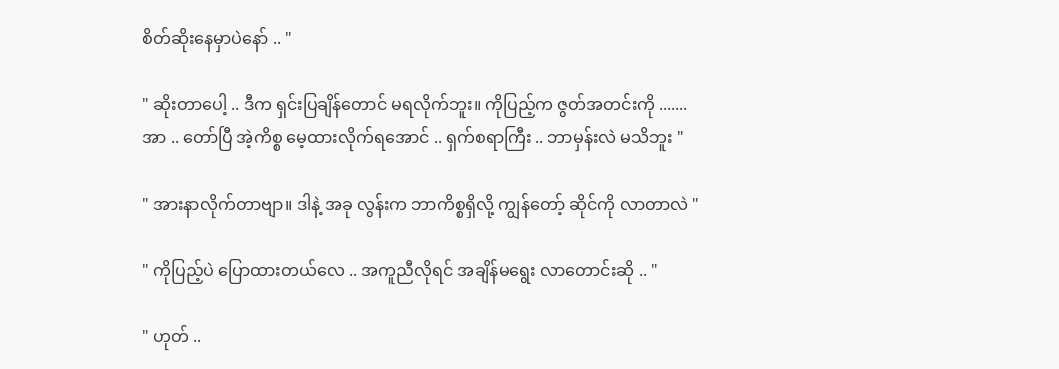စိတ်ဆိုးနေမှာပဲနော် .. "

" ဆိုးတာပေါ့ .. ဒီက ရှင်းပြချိန်တောင် မရလိုက်ဘူး။ ကိုပြည့်က ဇွတ်အတင်းကို .......
အာ .. တော်ပြီ အဲ့ကိစ္စ မေ့ထားလိုက်ရအောင် .. ရှက်စရာကြီး .. ဘာမှန်းလဲ မသိဘူး "

" အားနာလိုက်တာဗျာ။ ဒါနဲ့ အခု လွန်းက ဘာကိစ္စရှိလို့ ကျွန်တော့် ဆိုင်ကို လာတာလဲ "

" ကိုပြည့်ပဲ ပြောထားတယ်လေ .. အကူညီလိုရင် အချိန်မရွေး လာတောင်းဆို .. "

" ဟုတ် ..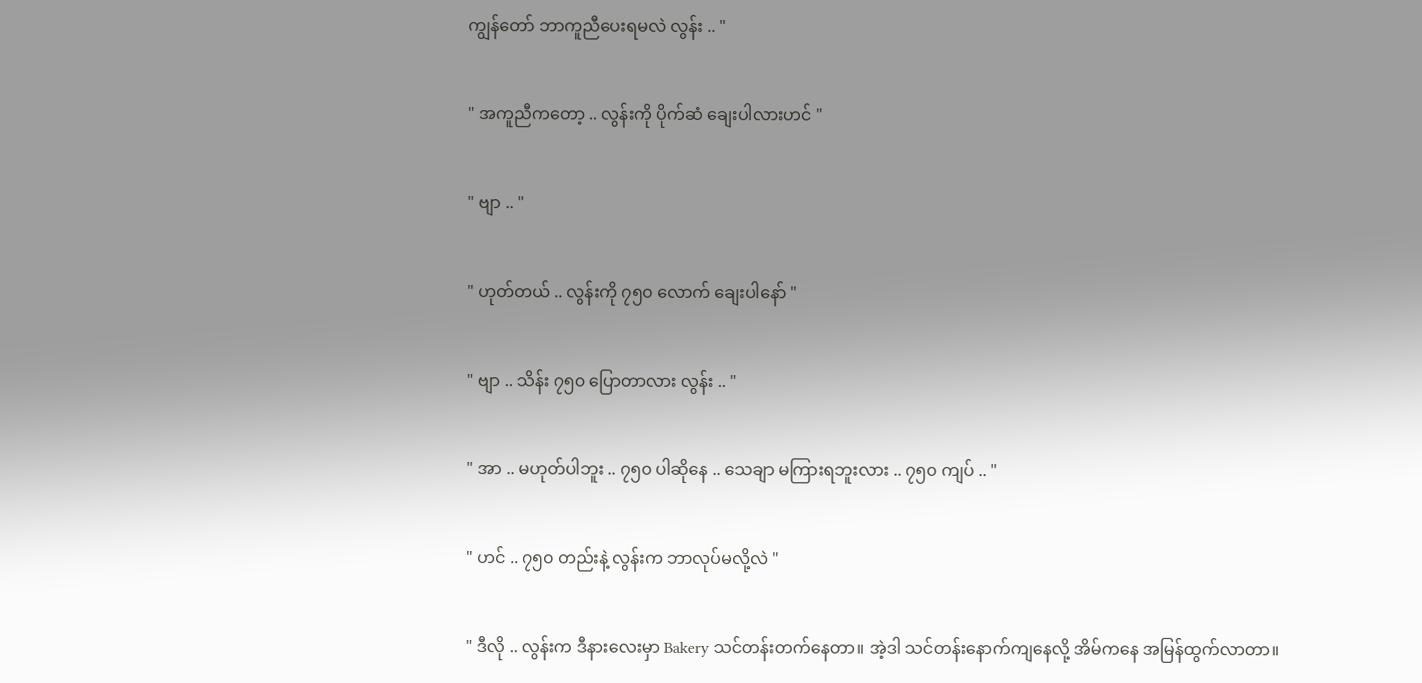ကျွန်တော် ဘာကူညီပေးရမလဲ လွန်း .. "

" အကူညီကတော့ .. လွန်းကို ပိုက်ဆံ ချေးပါလားဟင် "

" ဗျာ .. "

" ဟုတ်တယ် .. လွန်းကို ၇၅၀ လောက် ချေးပါနော် "

" ဗျာ .. သိန်း ၇၅၀ ပြောတာလား လွန်း .. "

" အာ .. မဟုတ်ပါဘူး .. ၇၅၀ ပါဆိုနေ .. သေချာ မကြားရဘူးလား .. ၇၅၀ ကျပ် .. "

" ဟင် .. ၇၅၀ တည်းနဲ့ လွန်းက ဘာလုပ်မလို့လဲ "

" ဒီလို .. လွန်းက ဒီနားလေးမှာ Bakery သင်တန်းတက်နေတာ။ အဲ့ဒါ သင်တန်းနောက်ကျနေလို့ အိမ်ကနေ အမြန်ထွက်လာတာ။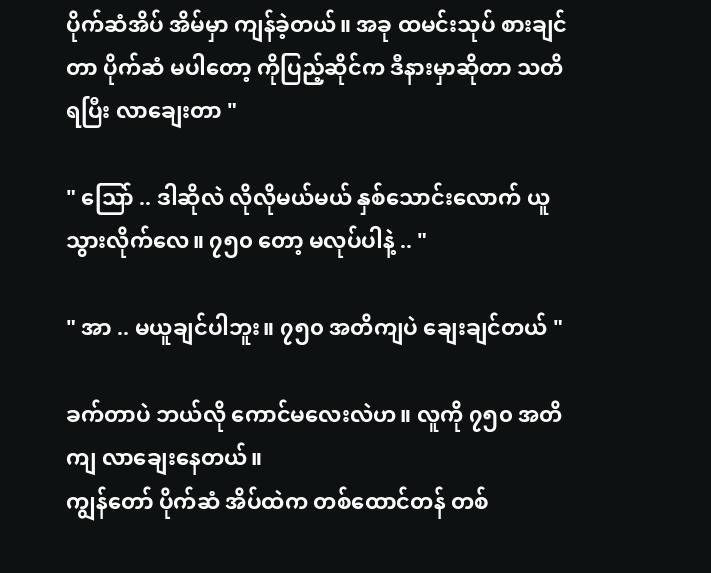ပိုက်ဆံအိပ် အိမ်မှာ ကျန်ခဲ့တယ်။ အခု ထမင်းသုပ် စားချင်တာ ပိုက်ဆံ မပါတော့ ကိုပြည့်ဆိုင်က ဒီနားမှာဆိုတာ သတိရပြီး လာချေးတာ "

" သြော် .. ဒါဆိုလဲ လိုလိုမယ်မယ် နှစ်သောင်းလောက် ယူသွားလိုက်လေ။ ၇၅၀ တော့ မလုပ်ပါနဲ့ .. "

" အာ .. မယူချင်ပါဘူး။ ၇၅၀ အတိကျပဲ ချေးချင်တယ် "

ခက်တာပဲ ဘယ်လို ကောင်မလေးလဲဟ။ လူကို ၇၅၀ အတိကျ လာချေးနေတယ်။
ကျွန်တော် ပိုက်ဆံ အိပ်ထဲက တစ်ထောင်တန် တစ်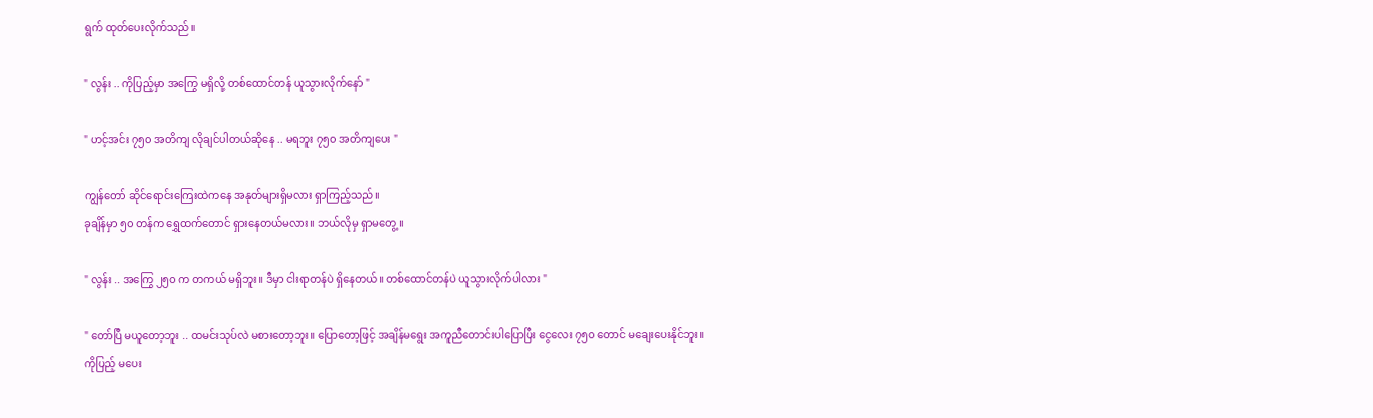ရွက် ထုတ်ပေးလိုက်သည်။

" လွန်း .. ကိုပြည့်မှာ အကြွေ မရှိလို့ တစ်ထောင်တန် ယူသွားလိုက်နော် "

" ဟင့်အင်း ၇၅၀ အတိကျ လိုချင်ပါတယ်ဆိုနေ .. မရဘူး ၇၅၀ အတိကျပေး "

ကျွန်တော် ဆိုင်ရောင်းကြေးထဲကနေ အနုတ်များရှိမလား ရှာကြည့်သည်။
ခုချိန်မှာ ၅၀ တန်က ရွှေထက်တောင် ရှားနေတယ်မလား။ ဘယ်လိုမှ ရှာမတွေ့။

" လွန်း .. အကြွေ ၂၅၀ က တကယ် မရှိဘူး။ ဒီမှာ ငါးရာတန်ပဲ ရှိနေတယ်။ တစ်ထောင်တန်ပဲ ယူသွားလိုက်ပါလား "

" တော်ပြီ မယူတော့ဘူး .. ထမင်းသုပ်လဲ မစားတော့ဘူး။ ပြောတော့ဖြင့် အချိန်မရွေး အကူညီတောင်းပါပြောပြီး ငွေလေး ၇၅၀ တောင် မချေးပေးနိုင်ဘူး။ ကိုပြည့် မပေး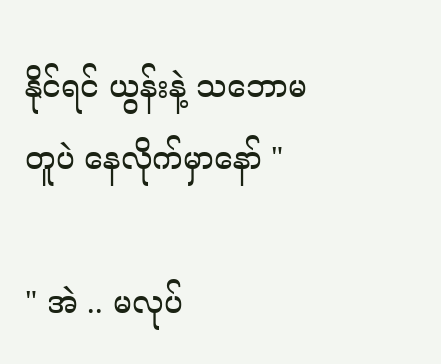နိုင်ရင် ယွန်းနဲ့ သဘောမတူပဲ နေလိုက်မှာနော် "

" အဲ .. မလုပ်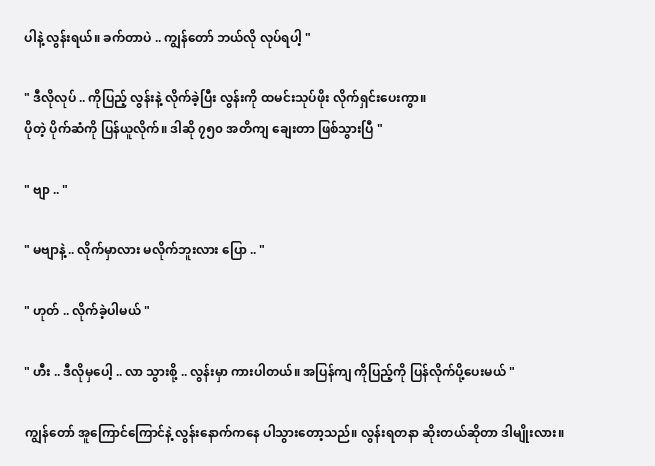ပါနဲ့ လွန်းရယ်။ ခက်တာပဲ .. ကျွန်တော် ဘယ်လို လုပ်ရပါ့ "

" ဒီလိုလုပ် .. ကိုပြည့် လွန်းနဲ့ လိုက်ခဲ့ပြီး လွန်းကို ထမင်းသုပ်ဖိုး လိုက်ရှင်းပေးကွာ။
ပိုတဲ့ ပိုက်ဆံကို ပြန်ယူလိုက်။ ဒါဆို ၇၅၀ အတိကျ ချေးတာ ဖြစ်သွားပြီ "

" ဗျာ .. "

" မဗျာနဲ့ .. လိုက်မှာလား မလိုက်ဘူးလား ပြော .. "

" ဟုတ် .. လိုက်ခဲ့ပါမယ် "

" ဟီး .. ဒီလိုမှပေါ့ .. လာ သွားစို့ .. လွန်းမှာ ကားပါတယ်။ အပြန်ကျ ကိုပြည့်ကို ပြန်လိုက်ပို့ပေးမယ် "

ကျွန်တော် အူကြောင်ကြောင်နဲ့ လွန်းနောက်ကနေ ပါသွားတော့သည်။ လွန်းရတနာ ဆိုးတယ်ဆိုတာ ဒါမျိုးလား။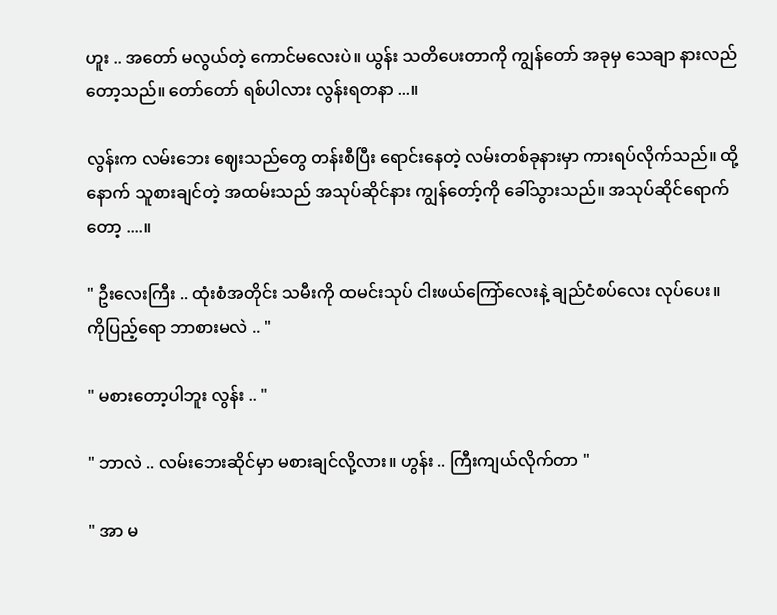ဟူး .. အတော် မလွယ်တဲ့ ကောင်မလေးပဲ။ ယွန်း သတိပေးတာကို ကျွန်တော် အခုမှ သေချာ နားလည်တော့သည်။ တော်တော် ရစ်ပါလား လွန်းရတနာ ...။

လွန်းက လမ်းဘေး ဈေးသည်တွေ တန်းစီပြီး ရောင်းနေတဲ့ လမ်းတစ်ခုနားမှာ ကားရပ်လိုက်သည်။ ထို့နောက် သူစားချင်တဲ့ အထမ်းသည် အသုပ်ဆိုင်နား ကျွန်တော့်ကို ခေါ်သွားသည်။ အသုပ်ဆိုင်ရောက်တော့ ....။

" ဦးလေးကြီး .. ထုံးစံအတိုင်း သမီးကို ထမင်းသုပ် ငါးဖယ်ကြော်လေးနဲ့ ချည်ငံစပ်လေး လုပ်ပေး။
ကိုပြည့်ရော ဘာစားမလဲ .. "

" မစားတော့ပါဘူး လွန်း .. "

" ဘာလဲ .. လမ်းဘေးဆိုင်မှာ မစားချင်လို့လား။ ဟွန်း .. ကြီးကျယ်လိုက်တာ "

" အာ မ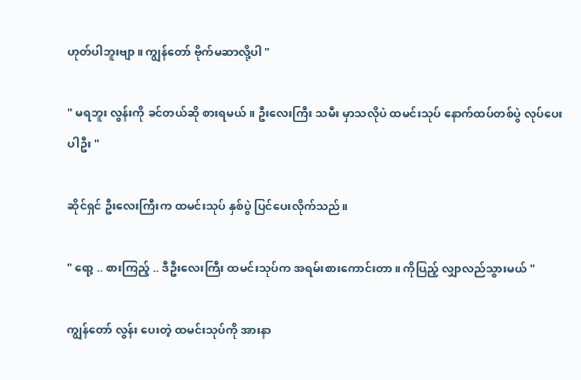ဟုတ်ပါဘူးဗျာ။ ကျွန်တော် ဗိုက်မဆာလို့ပါ "

" မရဘူး လွန်းကို ခင်တယ်ဆို စားရမယ်။ ဦးလေးကြီး သမီး မှာသလိုပဲ ထမင်းသုပ် နောက်ထပ်တစ်ပွဲ လုပ်ပေးပါဦး "

ဆိုင်ရှင် ဦးလေးကြီးက ထမင်းသုပ် နှစ်ပွဲ ပြင်ပေးလိုက်သည်။

" ရော့ .. စားကြည့် .. ဒီဦးလေးကြီး ထမင်းသုပ်က အရမ်းစားကောင်းတာ။ ကိုပြည့် လျှာလည်သွားမယ် "

ကျွန်တော် လွန်း ပေးတဲ့ ထမင်းသုပ်ကို အားနာ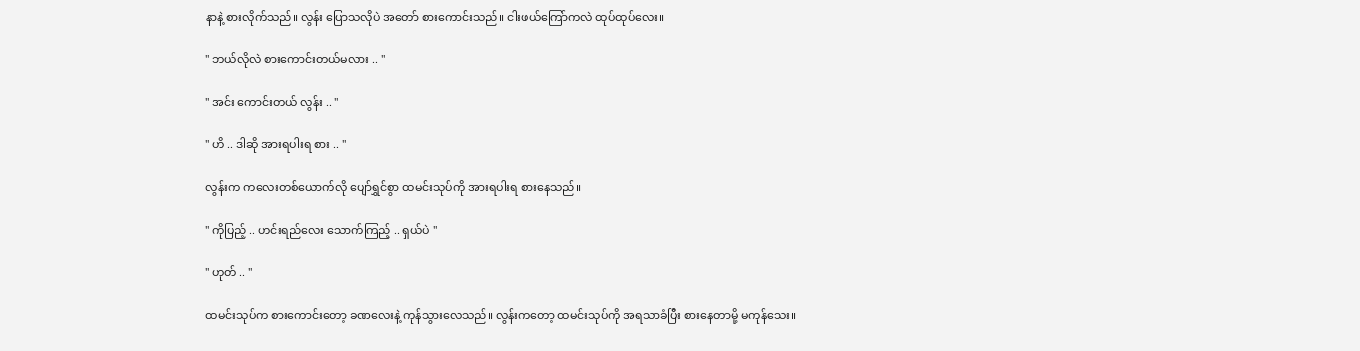နာနဲ့ စားလိုက်သည်။ လွန်း ပြောသလိုပဲ အတော် စားကောင်းသည်။ ငါးဖယ်ကြော်ကလဲ ထုပ်ထုပ်လေး။

" ဘယ်လိုလဲ စားကောင်းတယ်မလား .. "

" အင်း ကောင်းတယ် လွန်း .. "

" ဟိ .. ဒါဆို အားရပါးရ စား .. "

လွန်းက ကလေးတစ်ယောက်လို ပျော်ရွှင်စွာ ထမင်းသုပ်ကို အားရပါးရ စားနေသည်။

" ကိုပြည့် .. ဟင်းရည်လေး သောက်ကြည့် .. ရှယ်ပဲ "

" ဟုတ် .. "

ထမင်းသုပ်က စားကောင်းတော့ ခဏလေးနဲ့ ကုန်သွားလေသည်။ လွန်းကတော့ ထမင်းသုပ်ကို အရသာခံပြီး စားနေတာမို့ မကုန်သေး။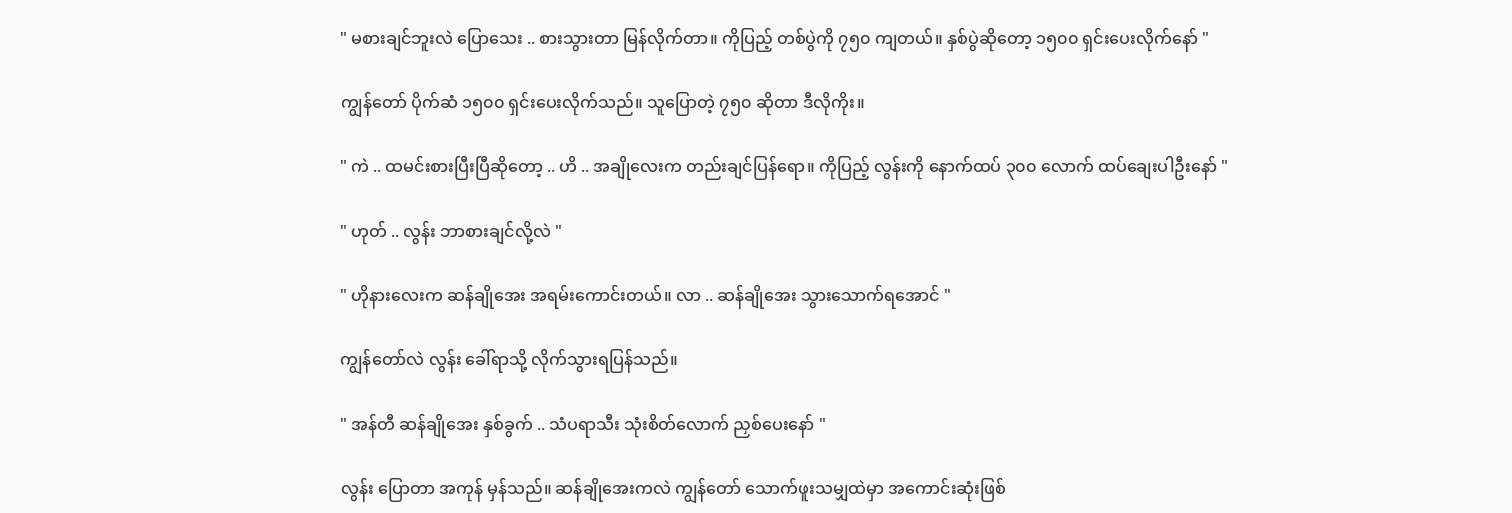" မစားချင်ဘူးလဲ ပြောသေး .. စားသွားတာ မြန်လိုက်တာ။ ကိုပြည့် တစ်ပွဲကို ၇၅၀ ကျတယ်။ နှစ်ပွဲဆိုတော့ ၁၅၀၀ ရှင်းပေးလိုက်နော် "

ကျွန်တော် ပိုက်ဆံ ၁၅၀၀ ရှင်းပေးလိုက်သည်။ သူပြောတဲ့ ၇၅၀ ဆိုတာ ဒီလိုကိုး။

" ကဲ .. ထမင်းစားပြီးပြီဆိုတော့ .. ဟိ .. အချိုလေးက တည်းချင်ပြန်ရော။ ကိုပြည့် လွန်းကို နောက်ထပ် ၃၀၀ လောက် ထပ်ချေးပါဦးနော် "

" ဟုတ် .. လွန်း ဘာစားချင်လို့လဲ "

" ဟိုနားလေးက ဆန်ချိုအေး အရမ်းကောင်းတယ်။ လာ .. ဆန်ချိုအေး သွားသောက်ရအောင် "

ကျွန်တော်လဲ လွန်း ခေါ်ရာသို့ လိုက်သွားရပြန်သည်။

" အန်တီ ဆန်ချိုအေး နှစ်ခွက် .. သံပရာသီး သုံးစိတ်လောက် ညှစ်ပေးနော် "

လွန်း ပြောတာ အကုန် မှန်သည်။ ဆန်ချိုအေးကလဲ ကျွန်တော် သောက်ဖူးသမျှထဲမှာ အကောင်းဆုံးဖြစ်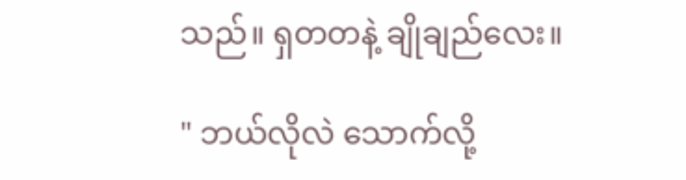သည်။ ရှတတနဲ့ ချိုချည်လေး။

" ဘယ်လိုလဲ သောက်လို့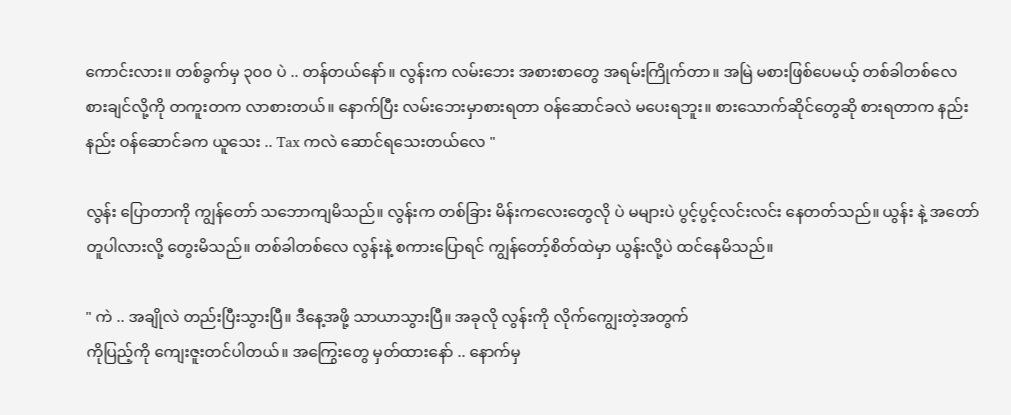ကောင်းလား။ တစ်ခွက်မှ ၃၀၀ ပဲ .. တန်တယ်နော်။ လွန်းက လမ်းဘေး အစားစာတွေ အရမ်းကြိုက်တာ။ အမြဲ မစားဖြစ်ပေမယ့် တစ်ခါတစ်လေ စားချင်လို့ကို တကူးတက လာစားတယ်။ နောက်ပြီး လမ်းဘေးမှာစားရတာ ဝန်ဆောင်ခလဲ မပေးရဘူး။ စားသောက်ဆိုင်တွေဆို စားရတာက နည်းနည်း ဝန်ဆောင်ခက ယူသေး .. Tax ကလဲ ဆောင်ရသေးတယ်လေ "

လွန်း ပြောတာကို ကျွန်တော် သဘောကျမိသည်။ လွန်းက တစ်ခြား မိန်းကလေးတွေလို ပဲ မများပဲ ပွင့်ပွင့်လင်းလင်း နေတတ်သည်။ ယွန်း နဲ့ အတော် တူပါလားလို့ တွေးမိသည်။ တစ်ခါတစ်လေ လွန်းနဲ့ စကားပြောရင် ကျွန်တော့်စိတ်ထဲမှာ ယွန်းလို့ပဲ ထင်နေမိသည်။

" ကဲ .. အချိုလဲ တည်းပြီးသွားပြီ။ ဒီနေ့အဖို့ သာယာသွားပြီ။ အခုလို လွန်းကို လိုက်ကျွေးတဲ့အတွက်
ကိုပြည့်ကို ကျေးဇူးတင်ပါတယ်။ အကြွေးတွေ မှတ်ထားနော် .. နောက်မှ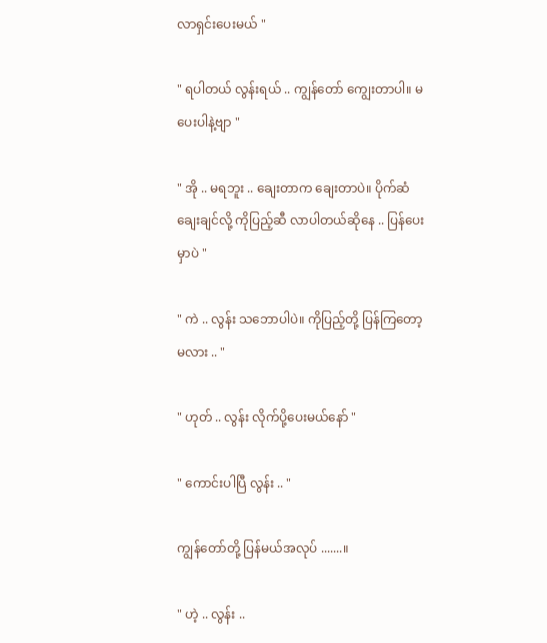လာရှင်းပေးမယ် "

" ရပါတယ် လွန်းရယ် .. ကျွန်တော် ကျွေးတာပါ။ မပေးပါနဲ့ဗျာ "

" အို .. မရဘူး .. ချေးတာက ချေးတာပဲ။ ပိုက်ဆံ ချေးချင်လို့ ကိုပြည့်ဆီ လာပါတယ်ဆိုနေ .. ပြန်ပေးမှာပဲ "

" ကဲ .. လွန်း သဘောပါပဲ။ ကိုပြည့်တို့ ပြန်ကြတော့မလား .. "

" ဟုတ် .. လွန်း လိုက်ပို့ပေးမယ်နော် "

" ကောင်းပါပြီ လွန်း .. "

ကျွန်တော်တို့ ပြန်မယ်အလုပ် .......။

" ဟဲ့ .. လွန်း ..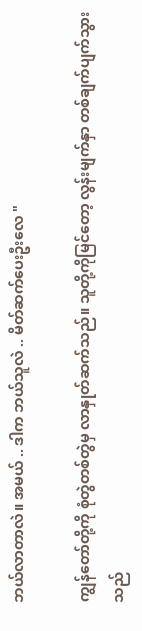ဘယ်လာတာလဲ။ အမယ် .. ဒါက ဘယ်သူလဲ .. မိတ်ဆက်ပေးဦးလေ "

ကျွန်တော်တို့ကို စုံတွဲတစ်တွဲမှ လာနှုတ်ဆက်သည်။ သူတို့ကိုမြင်တော့ လွန်းမျက်နှာ တစ်ချက်ပျက်သွားသည်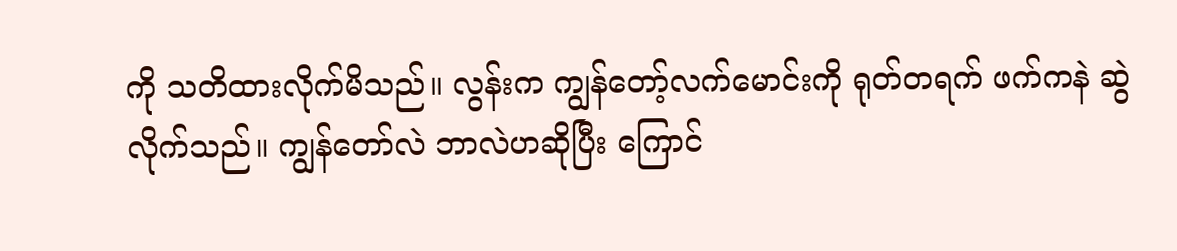ကို သတိထားလိုက်မိသည်။ လွန်းက ကျွန်တော့်လက်မောင်းကို ရုတ်တရက် ဖက်ကနဲ ဆွဲလိုက်သည်။ ကျွန်တော်လဲ ဘာလဲဟဆိုပြီး ကြောင်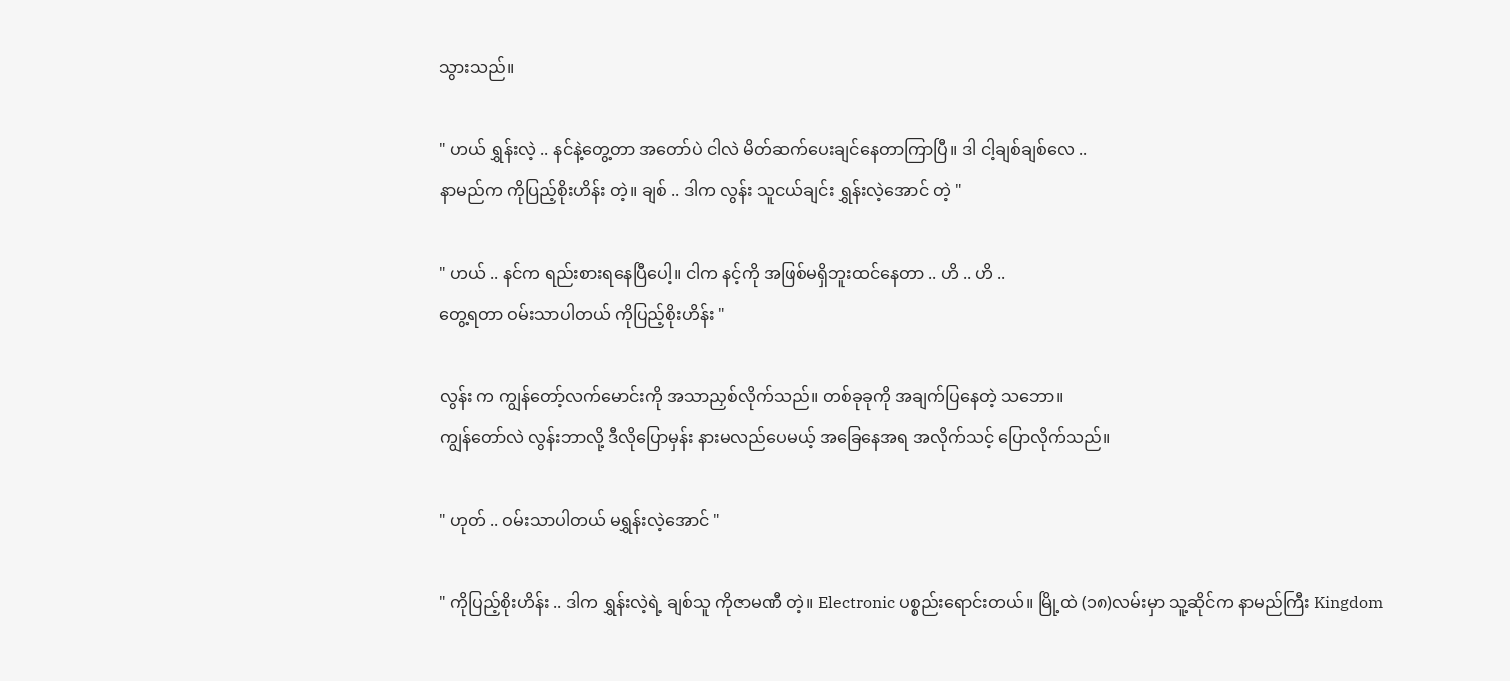သွားသည်။

" ဟယ် ရွှန်းလဲ့ .. နင်နဲ့တွေ့တာ အတော်ပဲ ငါလဲ မိတ်ဆက်ပေးချင်နေတာကြာပြီ။ ဒါ ငါ့ချစ်ချစ်လေ ..
နာမည်က ကိုပြည့်စိုးဟိန်း တဲ့။ ချစ် .. ဒါက လွန်း သူငယ်ချင်း ရွှန်းလဲ့အောင် တဲ့ "

" ဟယ် .. နင်က ရည်းစားရနေပြီပေါ့။ ငါက နင့်ကို အဖြစ်မရှိဘူးထင်နေတာ .. ဟိ .. ဟိ ..
တွေ့ရတာ ဝမ်းသာပါတယ် ကိုပြည့်စိုးဟိန်း "

လွန်း က ကျွန်တော့်လက်မောင်းကို အသာညှစ်လိုက်သည်။ တစ်ခုခုကို အချက်ပြနေတဲ့ သဘော။
ကျွန်တော်လဲ လွန်းဘာလို့ ဒီလိုပြောမှန်း နားမလည်ပေမယ့် အခြေနေအရ အလိုက်သင့် ပြောလိုက်သည်။

" ဟုတ် .. ဝမ်းသာပါတယ် မရွှန်းလဲ့အောင် "

" ကိုပြည့်စိုးဟိန်း .. ဒါက ရွှန်းလဲ့ရဲ့ ချစ်သူ ကိုဇာမဏီ တဲ့။ Electronic ပစ္စည်းရောင်းတယ်။ မြို့ထဲ (၁၈)လမ်းမှာ သူ့ဆိုင်က နာမည်ကြီး Kingdom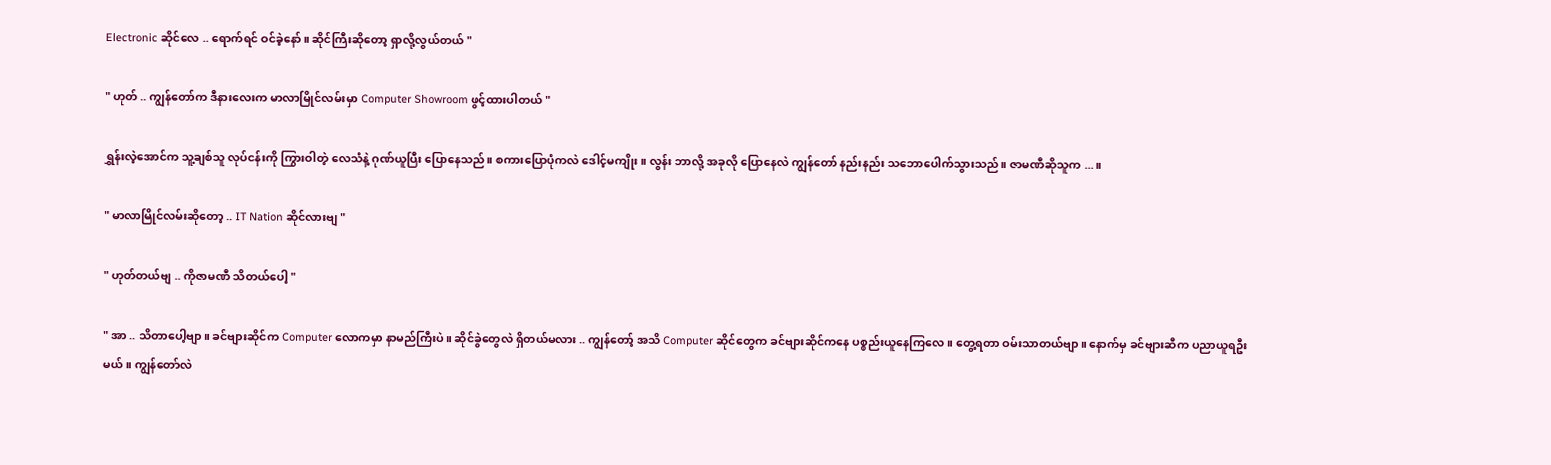Electronic ဆိုင်လေ .. ရောက်ရင် ဝင်ခဲ့နော်။ ဆိုင်ကြီးဆိုတော့ ရှာလို့လွယ်တယ် "

" ဟုတ် .. ကျွန်တော်က ဒီနားလေးက မာလာမြိုင်လမ်းမှာ Computer Showroom ဖွင့်ထားပါတယ် "

ရွှန်းလဲ့အောင်က သူ့ချစ်သူ လုပ်ငန်းကို ကြွားဝါတဲ့ လေသံနဲ့ ဂုဏ်ယူပြီး ပြောနေသည်။ စကားပြောပုံကလဲ ဒေါင့်မကျိုး။ လွန်း ဘာလို့ အခုလို ပြောနေလဲ ကျွန်တော် နည်းနည်း သဘောပေါက်သွားသည်။ ဇာမဏီဆိုသူက ...။

" မာလာမြိုင်လမ်းဆိုတော့ .. IT Nation ဆိုင်လားဗျ "

" ဟုတ်တယ်ဗျ .. ကိုဇာမဏီ သိတယ်ပေါ့ "

" အာ .. သိတာပေါ့ဗျာ။ ခင်ဗျားဆိုင်က Computer လောကမှာ နာမည်ကြီးပဲ။ ဆိုင်ခွဲတွေလဲ ရှိတယ်မလား .. ကျွန်တော့် အသိ Computer ဆိုင်တွေက ခင်ဗျားဆိုင်ကနေ ပစ္စည်းယူနေကြလေ။ တွေ့ရတာ ဝမ်းသာတယ်ဗျာ။ နောက်မှ ခင်ဗျားဆီက ပညာယူရဦးမယ်။ ကျွန်တော်လဲ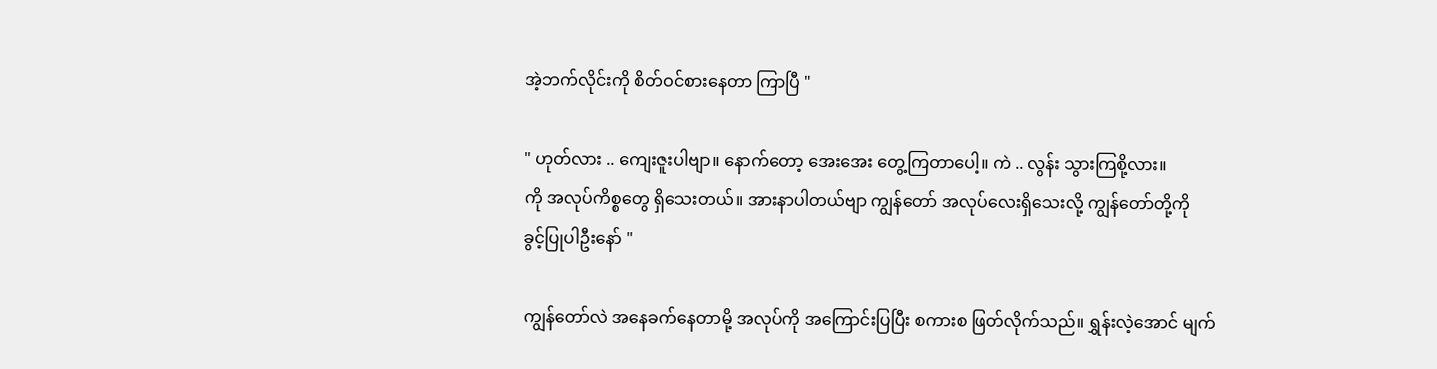အဲ့ဘက်လိုင်းကို စိတ်ဝင်စားနေတာ ကြာပြီ "

" ဟုတ်လား .. ကျေးဇူးပါဗျာ။ နောက်တော့ အေးအေး တွေ့ကြတာပေါ့။ ကဲ .. လွန်း သွားကြစို့လား။
ကို အလုပ်ကိစ္စတွေ ရှိသေးတယ်။ အားနာပါတယ်ဗျာ ကျွန်တော် အလုပ်လေးရှိသေးလို့ ကျွန်တော်တို့ကို
ခွင့်ပြုပါဦးနော် "

ကျွန်တော်လဲ အနေခက်နေတာမို့ အလုပ်ကို အကြောင်းပြပြီး စကားစ ဖြတ်လိုက်သည်။ ရွှန်းလဲ့အောင် မျက်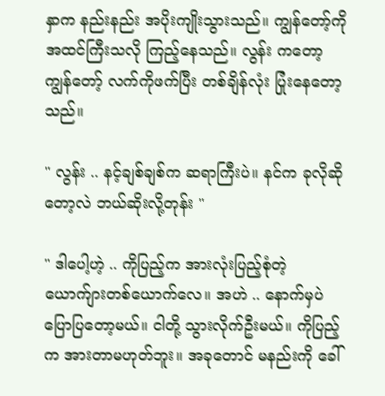နှာက နည်းနည်း အပိုးကျိုးသွားသည်။ ကျွန်တော့်ကို အထင်ကြီးသလို ကြည့်နေသည်။ လွန်း ကတော့ ကျွန်တော့် လက်ကိုဖက်ပြီး တစ်ချိန်လုံး ပြုံးနေတော့သည်။

" လွန်း .. နင့်ချစ်ချစ်က ဆရာကြီးပဲ။ နင်က ခုလိုဆိုတော့လဲ ဘယ်ဆိုးလို့တုန်း "

" ဒါပေါ့ဟဲ့ .. ကိုပြည့်က အားလုံးပြည့်စုံတဲ့ ယောက်ျားတစ်ယောက်လေ။ အဟဲ .. နောက်မှပဲ ပြောပြတော့မယ်။ ငါတို့ သွားလိုက်ဦးမယ်။ ကိုပြည့်က အားတာမဟုတ်ဘူး။ အခုတောင် မနည်းကို ခေါ်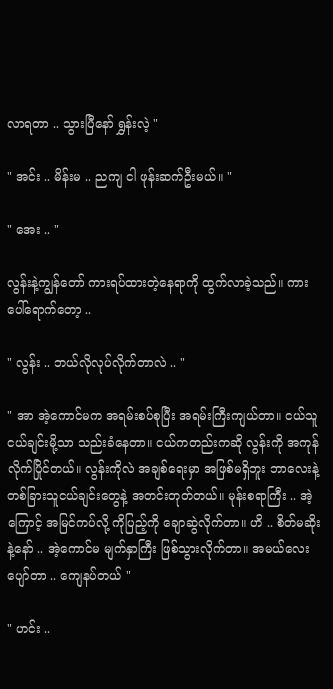လာရတာ .. သွားပြီနော် ရွှန်းလဲ့ "

" အင်း .. မိန်းမ .. ညကျ ငါ ဖုန်းဆက်ဦးမယ်။ "

" အေး .. "

လွန်းနဲ့ကျွန်တော် ကားရပ်ထားတဲ့နေရာကို ထွက်လာခဲ့သည်။ ကားပေါ်ရောက်တော့ ..

" လွန်း .. ဘယ်လိုလုပ်လိုက်တာလဲ .. "

" အာ အဲ့ကောင်မက အရမ်းစပ်စုပြီး အရမ်းကြီးကျယ်တာ။ ငယ်သူငယ်ချင်းမို့သာ သည်းခံနေတာ။ ငယ်ကတည်းကဆို လွန်းကို အကုန် လိုက်ပြိုင်တယ်။ လွန်းကိုလဲ အချစ်ရေးမှာ အဖြစ်မရှိဘူး ဘာလေးနဲ့ တစ်ခြားသူငယ်ချင်းတွေနဲ့ အတင်းတုတ်တယ်။ မုန်းစရာကြီး .. အဲ့ကြောင့် အမြင်ကပ်လို့ ကိုပြည့်ကို ချောဆွဲလိုက်တာ။ ဟိ .. စိတ်မဆိုးနဲ့နော် .. အဲ့ကောင်မ မျက်နှာကြီး ဖြစ်သွားလိုက်တာ။ အမယ်လေး ပျော်တာ .. ကျေနပ်တယ် "

" ဟင်း ..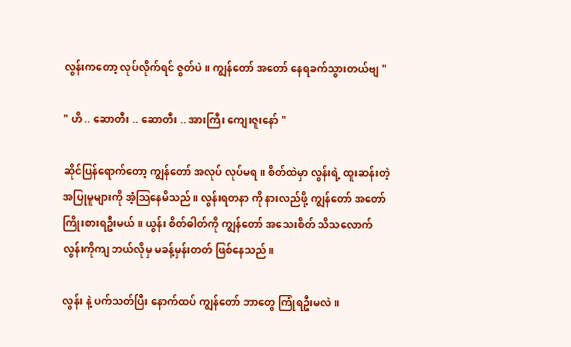လွန်းကတော့ လုပ်လိုက်ရင် ဇွတ်ပဲ။ ကျွန်တော် အတော် နေရခက်သွားတယ်ဗျ "

" ဟိ .. ဆောတီး .. ဆောတီး .. အားကြီး ကျေးဇူးနော် "

ဆိုင်ပြန်ရောက်တော့ ကျွန်တော် အလုပ် လုပ်မရ။ စိတ်ထဲမှာ လွန်းရဲ့ ထူးဆန်းတဲ့ အပြုမူများကို အံ့သြနေမိသည်။ လွန်းရတနာ ကို နားလည်ဖို့ ကျွန်တော် အတော် ကြိုးစားရဦးမယ်။ ယွန်း စိတ်ဓါတ်ကို ကျွန်တော် အသေးစိတ် သိသလောက် လွန်းကိုကျ ဘယ်လိုမှ မခန့်မှန်းတတ် ဖြစ်နေသည်။

လွန်း နဲ့ ပက်သတ်ပြီး နောက်ထပ် ကျွန်တော် ဘာတွေ ကြုံရဦးမလဲ။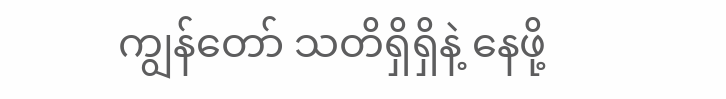ကျွန်တော် သတိရှိရှိနဲ့ နေဖို့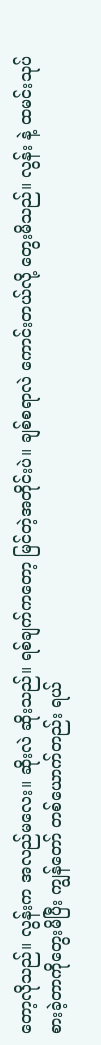တော့လိုသည်။ လွန်းက အလည်မလေး။ ဆိုးလဲ ဆိုးသည်။ ရစ်ချက်ကတော့ မြင်တဲ့အတိုင်းပဲ။ ချစ်စရာလဲ ကောင်းတယ်လို့ တွေးမိသည်။ လွန်း နဲ့ ထမင်းသုပ် စားခဲ့တာကိုတွေးမိပြီး ကျွန်တော် တစ်ယောက်တည်း ရယ်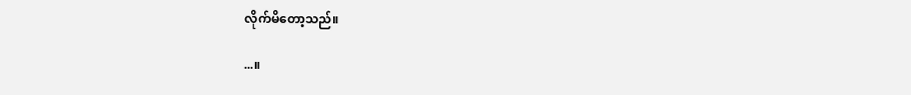လိုက်မိတော့သည်။

...။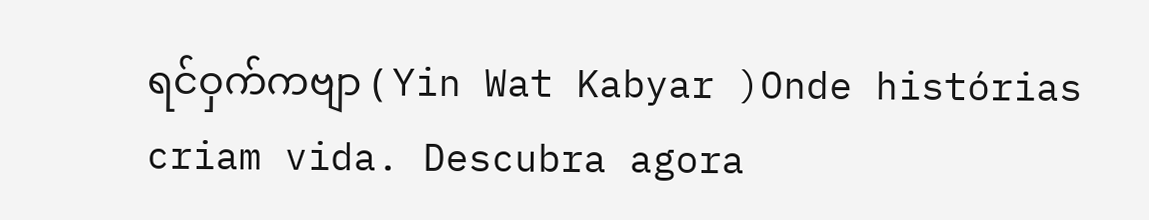ရင်ဝှက်ကဗျာ ( Yin Wat Kabyar )Onde histórias criam vida. Descubra agora